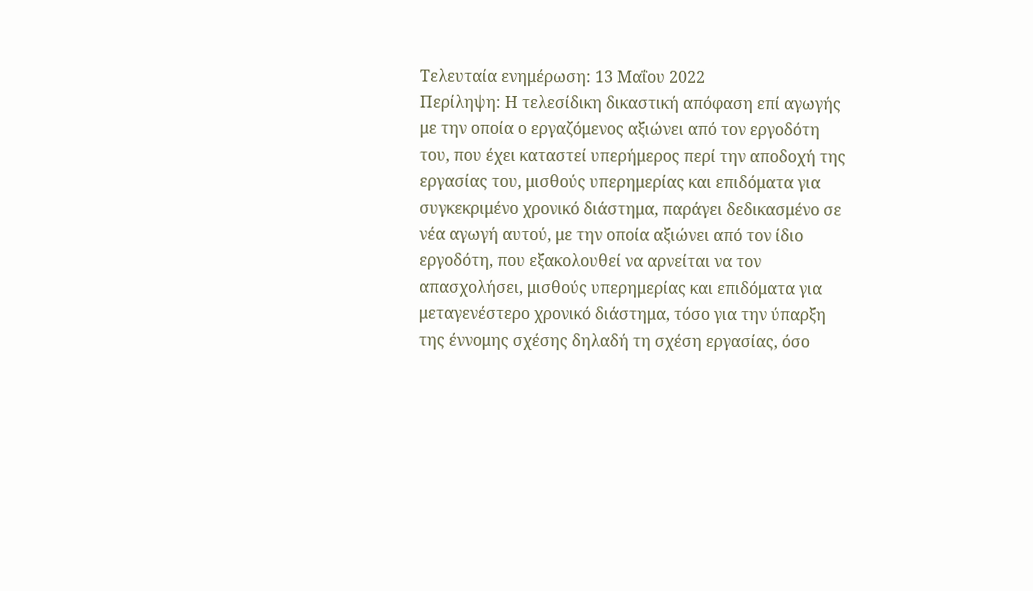Τελευταία ενημέρωση: 13 Μαΐου 2022
Περίληψη: Η τελεσίδικη δικαστική απόφαση επί αγωγής με την οποία ο εργαζόμενος αξιώνει από τον εργοδότη του, που έχει καταστεί υπερήμερος περί την αποδοχή της εργασίας του, μισθούς υπερημερίας και επιδόματα για συγκεκριμένο χρονικό διάστημα, παράγει δεδικασμένο σε νέα αγωγή αυτού, με την οποία αξιώνει από τον ίδιο εργοδότη, που εξακολουθεί να αρνείται να τον απασχολήσει, μισθούς υπερημερίας και επιδόματα για μεταγενέστερο χρονικό διάστημα, τόσο για την ύπαρξη της έννομης σχέσης δηλαδή τη σχέση εργασίας, όσο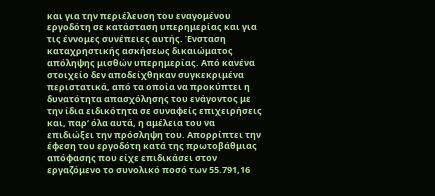και για την περιέλευση του εναγομένου εργοδότη σε κατάσταση υπερημερίας και για τις έννομες συνέπειες αυτής. Ένσταση καταχρηστικής ασκήσεως δικαιώματος απόληψης μισθών υπερημερίας. Από κανένα στοιχείο δεν αποδείχθηκαν συγκεκριμένα περιστατικά, από τα οποία να προκύπτει η δυνατότητα απασχόλησης του ενάγοντος με την ίδια ειδικότητα σε συναφείς επιχειρήσεις και, παρ’ όλα αυτά, η αμέλεια του να επιδιώξει την πρόσληψη του. Απορρίπτει την έφεση του εργοδότη κατά της πρωτοβάθμιας απόφασης που είχε επιδικάσει στον εργαζόμενο το συνολικό ποσό των 55.791,16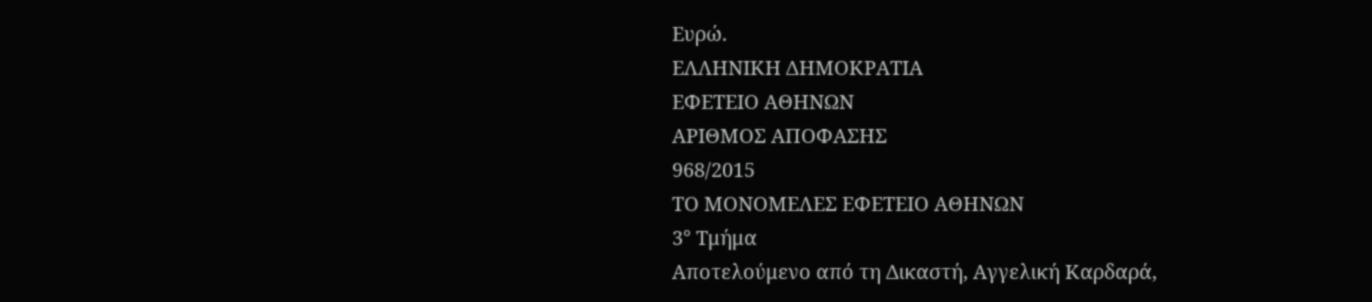Ευρώ.
ΕΛΛΗΝΙΚΗ ΔΗΜΟΚΡΑΤΙΑ
ΕΦΕΤΕΙΟ ΑΘΗΝΩΝ
ΑΡΙΘΜΟΣ ΑΠΟΦΑΣΗΣ
968/2015
ΤΟ ΜΟΝΟΜΕΛΕΣ ΕΦΕΤΕΙΟ ΑΘΗΝΩΝ
3° Τμήμα
Αποτελούμενο από τη Δικαστή, Αγγελική Καρδαρά,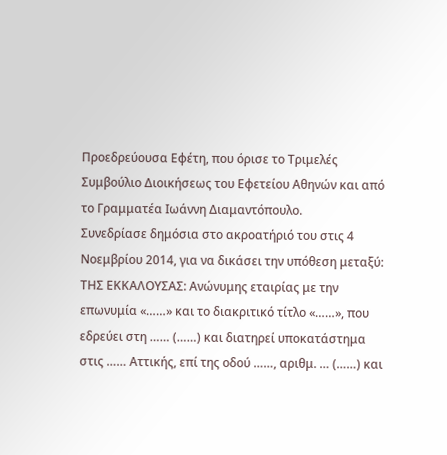Προεδρεύουσα Εφέτη, που όρισε το Τριμελές Συμβούλιο Διοικήσεως του Εφετείου Αθηνών και από το Γραμματέα Ιωάννη Διαμαντόπουλο.
Συνεδρίασε δημόσια στο ακροατήριό του στις 4 Νοεμβρίου 2014, για να δικάσει την υπόθεση μεταξύ:
ΤΗΣ ΕΚΚΑΛΟΥΣΑΣ: Ανώνυμης εταιρίας με την επωνυμία «……» και το διακριτικό τίτλο «……», που εδρεύει στη …… (……) και διατηρεί υποκατάστημα στις …… Αττικής, επί της οδού ……, αριθμ. … (……) και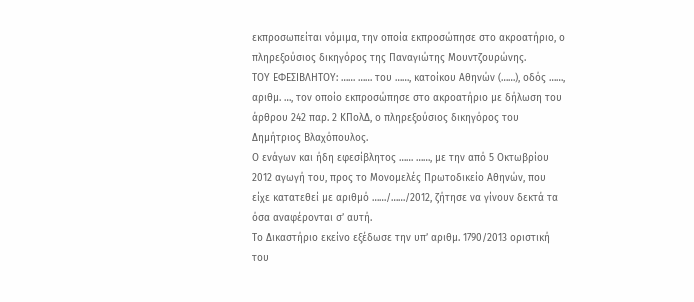εκπροσωπείται νόμιμα, την οποία εκπροσώπησε στο ακροατήριο, ο πληρεξούσιος δικηγόρος της Παναγιώτης Μουντζουρώνης.
ΤΟΥ ΕΦΕΣΙΒΛΗΤΟΥ: …… …… του ……, κατοίκου Αθηνών (……), οδός ……, αριθμ. …, τον οποίο εκπροσώπησε στο ακροατήριο με δήλωση του άρθρου 242 παρ. 2 ΚΠολΔ, ο πληρεξούσιος δικηγόρος του Δημήτριος Βλαχόπουλος.
Ο ενάγων και ήδη εφεσίβλητος …… ……, με την από 5 Οκτωβρίου 2012 αγωγή του, προς το Μονομελές Πρωτοδικείο Αθηνών, που είχε κατατεθεί με αριθμό ……/……/2012, ζήτησε να γίνουν δεκτά τα όσα αναφέρονται σ’ αυτή.
Το Δικαστήριο εκείνο εξέδωσε την υπ’ αριθμ. 1790/2013 οριστική του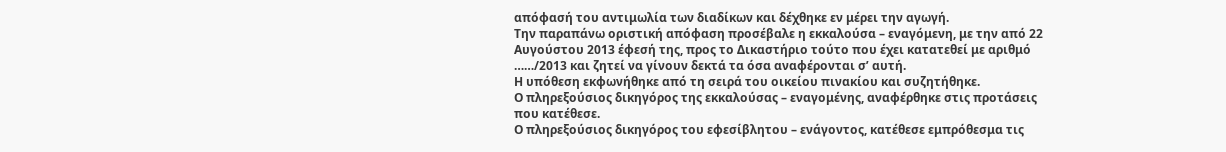απόφασή του αντιμωλία των διαδίκων και δέχθηκε εν μέρει την αγωγή.
Την παραπάνω οριστική απόφαση προσέβαλε η εκκαλούσα – εναγόμενη, με την από 22 Αυγούστου 2013 έφεσή της, προς το Δικαστήριο τούτο που έχει κατατεθεί με αριθμό ……/2013 και ζητεί να γίνουν δεκτά τα όσα αναφέρονται σ’ αυτή.
Η υπόθεση εκφωνήθηκε από τη σειρά του οικείου πινακίου και συζητήθηκε.
Ο πληρεξούσιος δικηγόρος της εκκαλούσας – εναγομένης, αναφέρθηκε στις προτάσεις που κατέθεσε.
Ο πληρεξούσιος δικηγόρος του εφεσίβλητου – ενάγοντος, κατέθεσε εμπρόθεσμα τις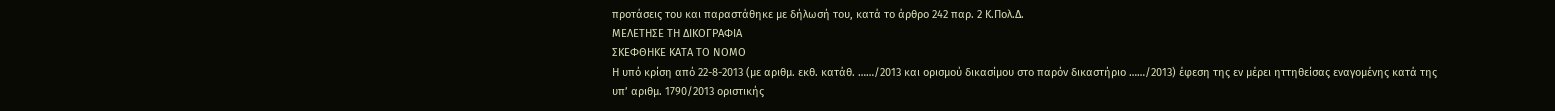προτάσεις του και παραστάθηκε με δήλωσή του, κατά το άρθρο 242 παρ. 2 Κ.Πολ.Δ.
ΜΕΛΕΤΗΣΕ ΤΗ ΔΙΚΟΓΡΑΦΙΑ
ΣΚΕΦΘΗΚΕ ΚΑΤΑ ΤΟ ΝΟΜΟ
Η υπό κρίση από 22-8-2013 (με αριθμ. εκθ. κατάθ. ……/2013 και ορισμού δικασίμου στο παρόν δικαστήριο ……/2013) έφεση της εν μέρει ηττηθείσας εναγομένης κατά της υπ’ αριθμ. 1790/2013 οριστικής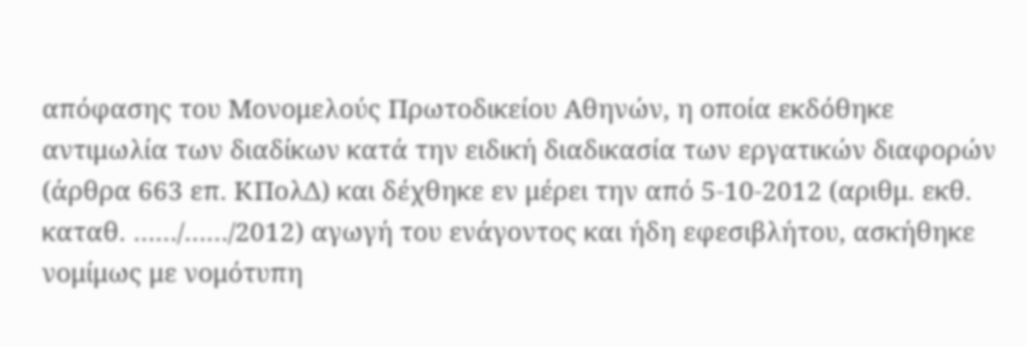απόφασης του Μονομελούς Πρωτοδικείου Αθηνών, η οποία εκδόθηκε αντιμωλία των διαδίκων κατά την ειδική διαδικασία των εργατικών διαφορών (άρθρα 663 επ. ΚΠολΔ) και δέχθηκε εν μέρει την από 5-10-2012 (αριθμ. εκθ. καταθ. ……/……/2012) αγωγή του ενάγοντος και ήδη εφεσιβλήτου, ασκήθηκε νομίμως με νομότυπη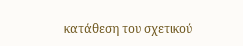κατάθεση του σχετικού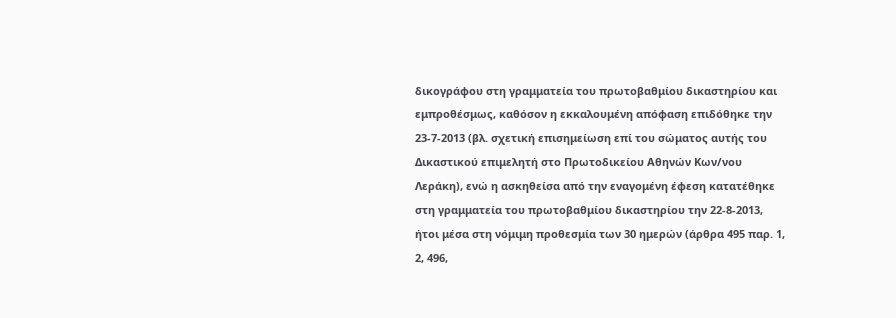δικογράφου στη γραμματεία του πρωτοβαθμίου δικαστηρίου και εμπροθέσμως, καθόσον η εκκαλουμένη απόφαση επιδόθηκε την 23-7-2013 (βλ. σχετική επισημείωση επί του σώματος αυτής του Δικαστικού επιμελητή στο Πρωτοδικείου Αθηνών Κων/νου Λεράκη), ενώ η ασκηθείσα από την εναγομένη έφεση κατατέθηκε στη γραμματεία του πρωτοβαθμίου δικαστηρίου την 22-8-2013, ήτοι μέσα στη νόμιμη προθεσμία των 30 ημερών (άρθρα 495 παρ. 1, 2, 496,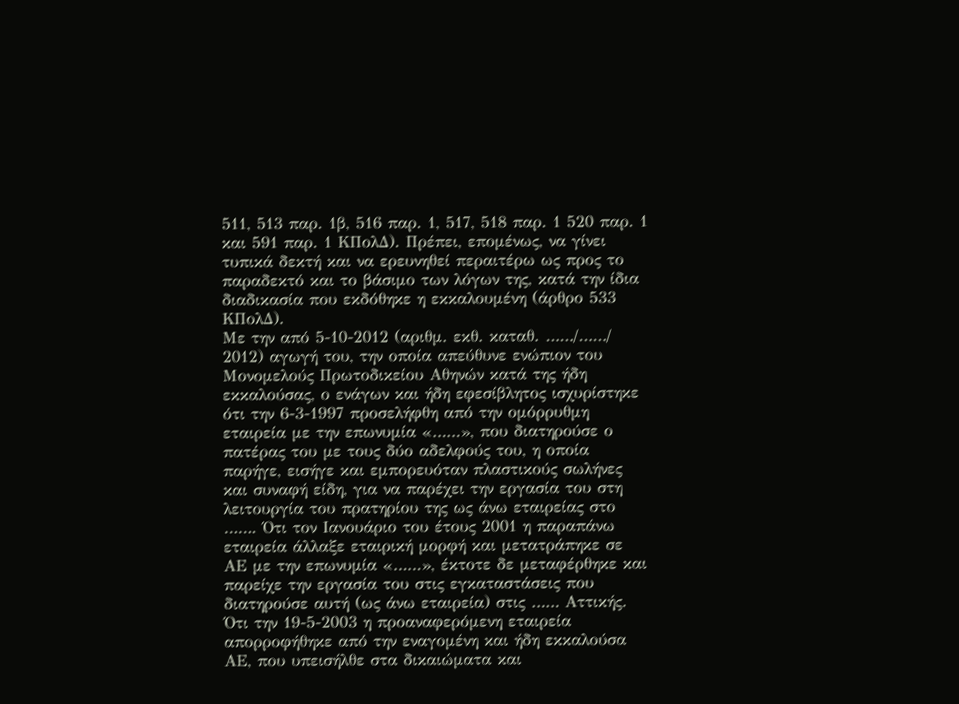511, 513 παρ. 1β, 516 παρ. 1, 517, 518 παρ. 1 520 παρ. 1 και 591 παρ. 1 ΚΠολΔ). Πρέπει, επομένως, να γίνει τυπικά δεκτή και να ερευνηθεί περαιτέρω ως προς το παραδεκτό και το βάσιμο των λόγων της, κατά την ίδια διαδικασία που εκδόθηκε η εκκαλουμένη (άρθρο 533 ΚΠολΔ).
Με την από 5-10-2012 (αριθμ. εκθ. καταθ. ……/……/ 2012) αγωγή του, την οποία απεύθυνε ενώπιον του Μονομελούς Πρωτοδικείου Αθηνών κατά της ήδη εκκαλούσας, ο ενάγων και ήδη εφεσίβλητος ισχυρίστηκε ότι την 6-3-1997 προσελήφθη από την ομόρρυθμη εταιρεία με την επωνυμία «……», που διατηρούσε ο πατέρας του με τους δύο αδελφούς του, η οποία παρήγε, εισήγε και εμπορευόταν πλαστικούς σωλήνες και συναφή είδη, για να παρέχει την εργασία του στη λειτουργία του πρατηρίου της ως άνω εταιρείας στο ……. Ότι τον Ιανουάριο του έτους 2001 η παραπάνω εταιρεία άλλαξε εταιρική μορφή και μετατράπηκε σε ΑΕ με την επωνυμία «……», έκτοτε δε μεταφέρθηκε και παρείχε την εργασία του στις εγκαταστάσεις που διατηρούσε αυτή (ως άνω εταιρεία) στις …… Αττικής. Ότι την 19-5-2003 η προαναφερόμενη εταιρεία απορροφήθηκε από την εναγομένη και ήδη εκκαλούσα ΑΕ, που υπεισήλθε στα δικαιώματα και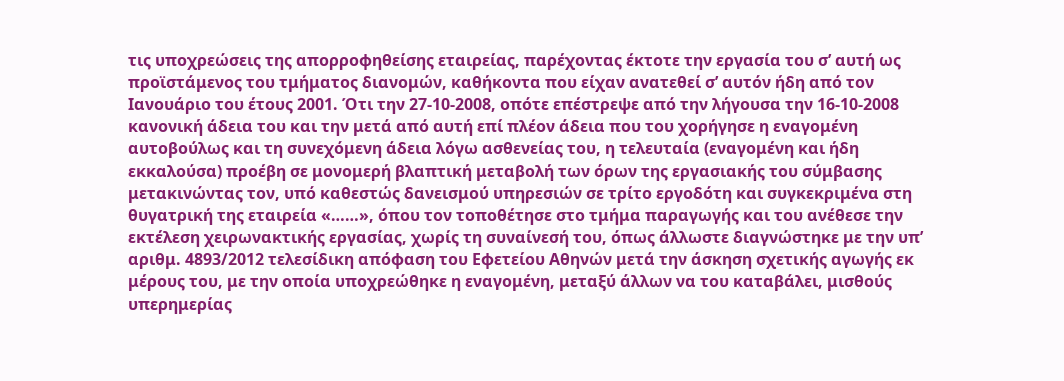τις υποχρεώσεις της απορροφηθείσης εταιρείας, παρέχοντας έκτοτε την εργασία του σ’ αυτή ως προϊστάμενος του τμήματος διανομών, καθήκοντα που είχαν ανατεθεί σ’ αυτόν ήδη από τον Ιανουάριο του έτους 2001. Ότι την 27-10-2008, οπότε επέστρεψε από την λήγουσα την 16-10-2008 κανονική άδεια του και την μετά από αυτή επί πλέον άδεια που του χορήγησε η εναγομένη αυτοβούλως και τη συνεχόμενη άδεια λόγω ασθενείας του, η τελευταία (εναγομένη και ήδη εκκαλούσα) προέβη σε μονομερή βλαπτική μεταβολή των όρων της εργασιακής του σύμβασης μετακινώντας τον, υπό καθεστώς δανεισμού υπηρεσιών σε τρίτο εργοδότη και συγκεκριμένα στη θυγατρική της εταιρεία «……», όπου τον τοποθέτησε στο τμήμα παραγωγής και του ανέθεσε την εκτέλεση χειρωνακτικής εργασίας, χωρίς τη συναίνεσή του, όπως άλλωστε διαγνώστηκε με την υπ’ αριθμ. 4893/2012 τελεσίδικη απόφαση του Εφετείου Αθηνών μετά την άσκηση σχετικής αγωγής εκ μέρους του, με την οποία υποχρεώθηκε η εναγομένη, μεταξύ άλλων να του καταβάλει, μισθούς υπερημερίας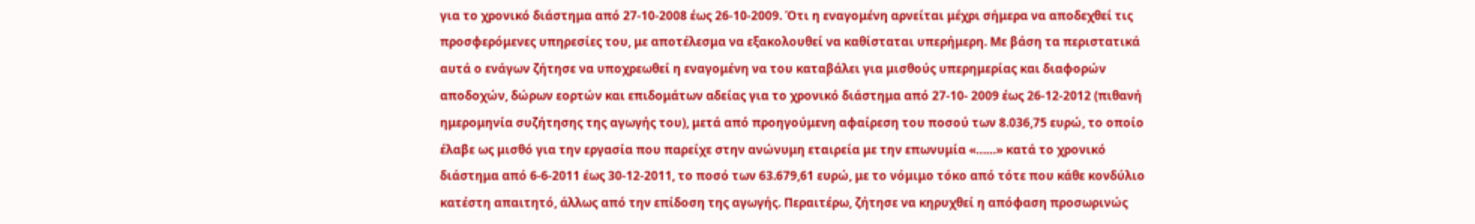για το χρονικό διάστημα από 27-10-2008 έως 26-10-2009. Ότι η εναγομένη αρνείται μέχρι σήμερα να αποδεχθεί τις προσφερόμενες υπηρεσίες του, με αποτέλεσμα να εξακολουθεί να καθίσταται υπερήμερη. Με βάση τα περιστατικά αυτά ο ενάγων ζήτησε να υποχρεωθεί η εναγομένη να του καταβάλει για μισθούς υπερημερίας και διαφορών αποδοχών, δώρων εορτών και επιδομάτων αδείας για το χρονικό διάστημα από 27-10- 2009 έως 26-12-2012 (πιθανή ημερομηνία συζήτησης της αγωγής του), μετά από προηγούμενη αφαίρεση του ποσού των 8.036,75 ευρώ, το οποίο έλαβε ως μισθό για την εργασία που παρείχε στην ανώνυμη εταιρεία με την επωνυμία «……» κατά το χρονικό διάστημα από 6-6-2011 έως 30-12-2011, το ποσό των 63.679,61 ευρώ, με το νόμιμο τόκο από τότε που κάθε κονδύλιο κατέστη απαιτητό, άλλως από την επίδοση της αγωγής. Περαιτέρω, ζήτησε να κηρυχθεί η απόφαση προσωρινώς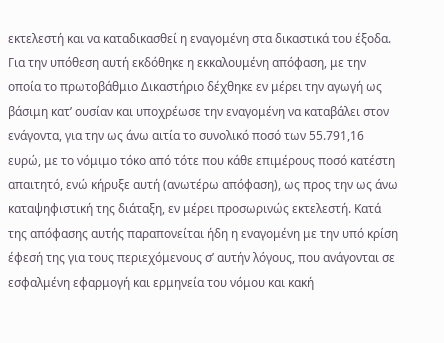εκτελεστή και να καταδικασθεί η εναγομένη στα δικαστικά του έξοδα. Για την υπόθεση αυτή εκδόθηκε η εκκαλουμένη απόφαση, με την οποία το πρωτοβάθμιο Δικαστήριο δέχθηκε εν μέρει την αγωγή ως βάσιμη κατ’ ουσίαν και υποχρέωσε την εναγομένη να καταβάλει στον ενάγοντα, για την ως άνω αιτία το συνολικό ποσό των 55.791,16 ευρώ, με το νόμιμο τόκο από τότε που κάθε επιμέρους ποσό κατέστη απαιτητό, ενώ κήρυξε αυτή (ανωτέρω απόφαση), ως προς την ως άνω καταψηφιστική της διάταξη, εν μέρει προσωρινώς εκτελεστή. Κατά της απόφασης αυτής παραπονείται ήδη η εναγομένη με την υπό κρίση έφεσή της για τους περιεχόμενους σ’ αυτήν λόγους, που ανάγονται σε εσφαλμένη εφαρμογή και ερμηνεία του νόμου και κακή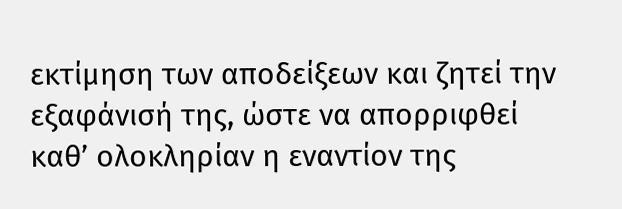εκτίμηση των αποδείξεων και ζητεί την εξαφάνισή της, ώστε να απορριφθεί καθ’ ολοκληρίαν η εναντίον της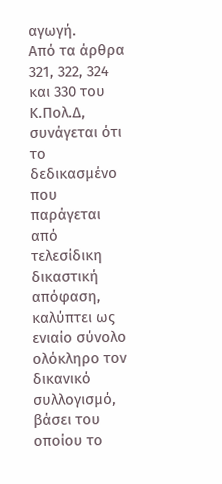αγωγή.
Από τα άρθρα 321, 322, 324 και 330 του Κ.Πολ.Δ, συνάγεται ότι το δεδικασμένο που παράγεται από τελεσίδικη δικαστική απόφαση, καλύπτει ως ενιαίο σύνολο ολόκληρο τον δικανικό συλλογισμό, βάσει του οποίου το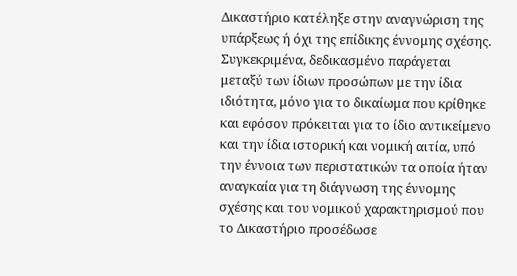Δικαστήριο κατέληξε στην αναγνώριση της υπάρξεως ή όχι της επίδικης έννομης σχέσης. Συγκεκριμένα, δεδικασμένο παράγεται μεταξύ των ίδιων προσώπων με την ίδια ιδιότητα, μόνο για το δικαίωμα που κρίθηκε και εφόσον πρόκειται για το ίδιο αντικείμενο και την ίδια ιστορική και νομική αιτία, υπό την έννοια των περιστατικών τα οποία ήταν αναγκαία για τη διάγνωση της έννομης σχέσης και του νομικού χαρακτηρισμού που το Δικαστήριο προσέδωσε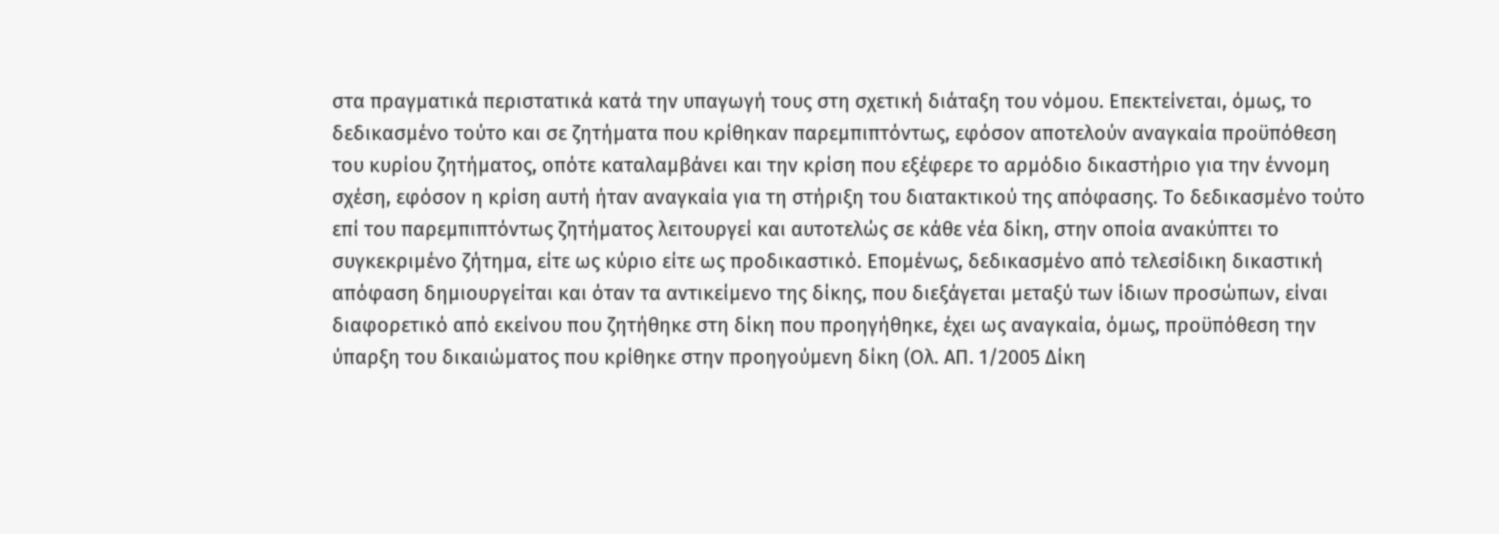στα πραγματικά περιστατικά κατά την υπαγωγή τους στη σχετική διάταξη του νόμου. Επεκτείνεται, όμως, το δεδικασμένο τούτο και σε ζητήματα που κρίθηκαν παρεμπιπτόντως, εφόσον αποτελούν αναγκαία προϋπόθεση του κυρίου ζητήματος, οπότε καταλαμβάνει και την κρίση που εξέφερε το αρμόδιο δικαστήριο για την έννομη σχέση, εφόσον η κρίση αυτή ήταν αναγκαία για τη στήριξη του διατακτικού της απόφασης. Το δεδικασμένο τούτο επί του παρεμπιπτόντως ζητήματος λειτουργεί και αυτοτελώς σε κάθε νέα δίκη, στην οποία ανακύπτει το συγκεκριμένο ζήτημα, είτε ως κύριο είτε ως προδικαστικό. Επομένως, δεδικασμένο από τελεσίδικη δικαστική απόφαση δημιουργείται και όταν τα αντικείμενο της δίκης, που διεξάγεται μεταξύ των ίδιων προσώπων, είναι διαφορετικό από εκείνου που ζητήθηκε στη δίκη που προηγήθηκε, έχει ως αναγκαία, όμως, προϋπόθεση την ύπαρξη του δικαιώματος που κρίθηκε στην προηγούμενη δίκη (Ολ. ΑΠ. 1/2005 Δίκη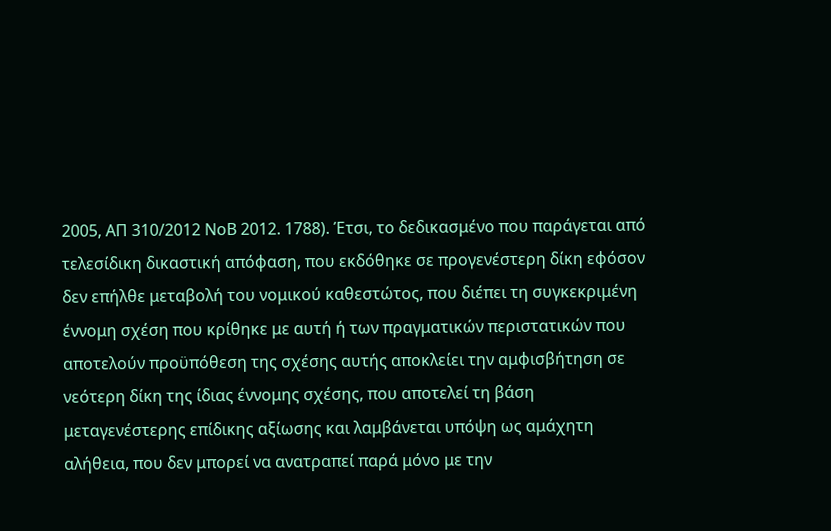2005, ΑΠ 310/2012 ΝοΒ 2012. 1788). Έτσι, το δεδικασμένο που παράγεται από τελεσίδικη δικαστική απόφαση, που εκδόθηκε σε προγενέστερη δίκη εφόσον δεν επήλθε μεταβολή του νομικού καθεστώτος, που διέπει τη συγκεκριμένη έννομη σχέση που κρίθηκε με αυτή ή των πραγματικών περιστατικών που αποτελούν προϋπόθεση της σχέσης αυτής αποκλείει την αμφισβήτηση σε νεότερη δίκη της ίδιας έννομης σχέσης, που αποτελεί τη βάση μεταγενέστερης επίδικης αξίωσης και λαμβάνεται υπόψη ως αμάχητη αλήθεια, που δεν μπορεί να ανατραπεί παρά μόνο με την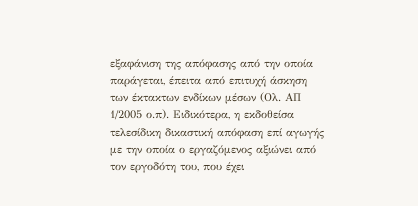εξαφάνιση της απόφασης από την οποία παράγεται, έπειτα από επιτυχή άσκηση των έκτακτων ενδίκων μέσων (Ολ. ΑΠ 1/2005 ο.π). Ειδικότερα, η εκδοθείσα τελεσίδικη δικαστική απόφαση επί αγωγής με την οποία ο εργαζόμενος αξιώνει από τον εργοδότη του, που έχει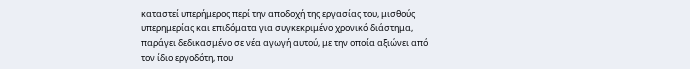καταστεί υπερήμερος περί την αποδοχή της εργασίας του, μισθούς υπερημερίας και επιδόματα για συγκεκριμένο χρονικό διάστημα, παράγει δεδικασμένο σε νέα αγωγή αυτού, με την οποία αξιώνει από τον ίδιο εργοδότη, που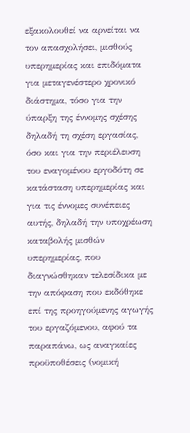εξακολουθεί να αρνείται να τον απασχολήσει, μισθούς υπερημερίας και επιδόματα για μεταγενέστερο χρονικό διάστημα, τόσο για την ύπαρξη της έννομης σχέσης δηλαδή τη σχέση εργασίας, όσο και για την περιέλευση του εναγομένου εργοδότη σε κατάσταση υπερημερίας και για τις έννομες συνέπειες αυτής, δηλαδή την υποχρέωση καταβολής μισθών υπερημερίας, που διαγνώσθηκαν τελεσίδικα με την απόφαση που εκδόθηκε επί της προηγούμενης αγωγής του εργαζόμενου, αφού τα παραπάνω, ως αναγκαίες προϋποθέσεις (νομική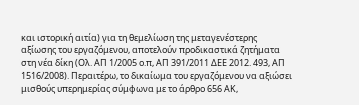και ιστορική αιτία) για τη θεμελίωση της μεταγενέστερης αξίωσης του εργαζόμενου, αποτελούν προδικαστικά ζητήματα στη νέα δίκη (Ολ. ΑΠ 1/2005 ο.π, ΑΠ 391/2011 ΔΕΕ 2012. 493, ΑΠ 1516/2008). Περαιτέρω, το δικαίωμα του εργαζόμενου να αξιώσει μισθούς υπερημερίας σύμφωνα με το άρθρο 656 ΑΚ,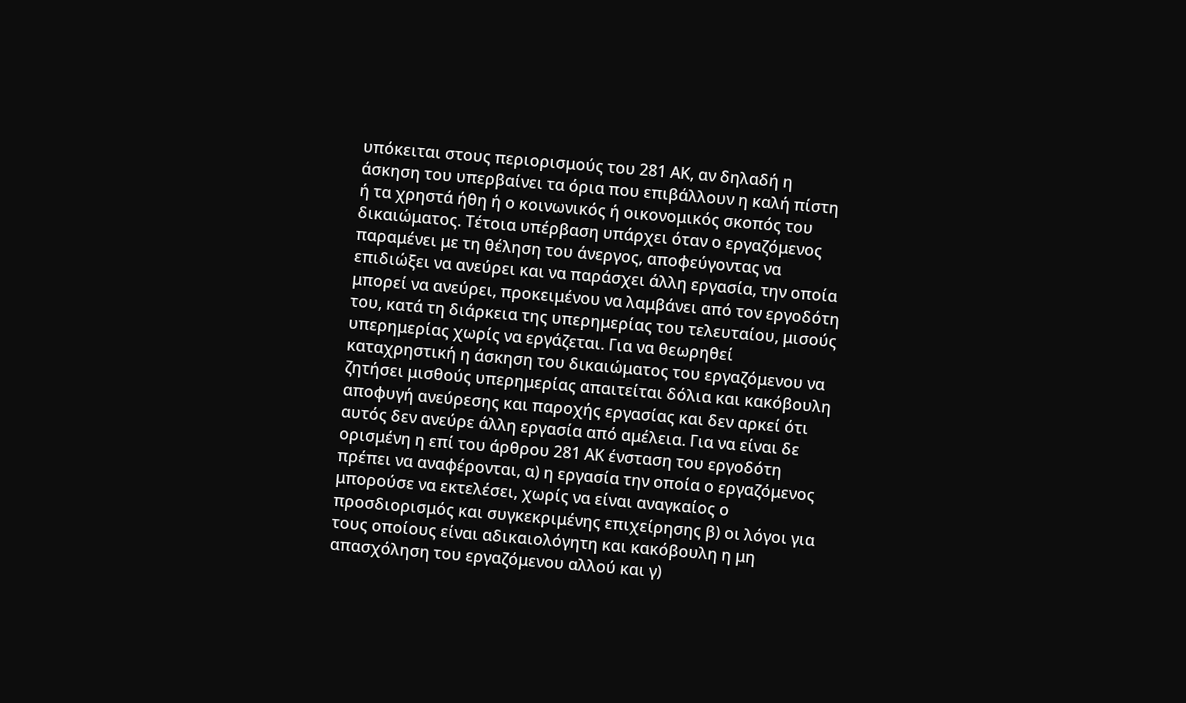υπόκειται στους περιορισμούς του 281 ΑΚ, αν δηλαδή η άσκηση του υπερβαίνει τα όρια που επιβάλλουν η καλή πίστη ή τα χρηστά ήθη ή ο κοινωνικός ή οικονομικός σκοπός του δικαιώματος. Τέτοια υπέρβαση υπάρχει όταν ο εργαζόμενος παραμένει με τη θέληση του άνεργος, αποφεύγοντας να επιδιώξει να ανεύρει και να παράσχει άλλη εργασία, την οποία μπορεί να ανεύρει, προκειμένου να λαμβάνει από τον εργοδότη του, κατά τη διάρκεια της υπερημερίας του τελευταίου, μισούς υπερημερίας χωρίς να εργάζεται. Για να θεωρηθεί καταχρηστική η άσκηση του δικαιώματος του εργαζόμενου να ζητήσει μισθούς υπερημερίας απαιτείται δόλια και κακόβουλη αποφυγή ανεύρεσης και παροχής εργασίας και δεν αρκεί ότι αυτός δεν ανεύρε άλλη εργασία από αμέλεια. Για να είναι δε ορισμένη η επί του άρθρου 281 ΑΚ ένσταση του εργοδότη πρέπει να αναφέρονται, α) η εργασία την οποία ο εργαζόμενος μπορούσε να εκτελέσει, χωρίς να είναι αναγκαίος ο προσδιορισμός και συγκεκριμένης επιχείρησης β) οι λόγοι για τους οποίους είναι αδικαιολόγητη και κακόβουλη η μη απασχόληση του εργαζόμενου αλλού και γ)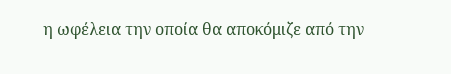η ωφέλεια την οποία θα αποκόμιζε από την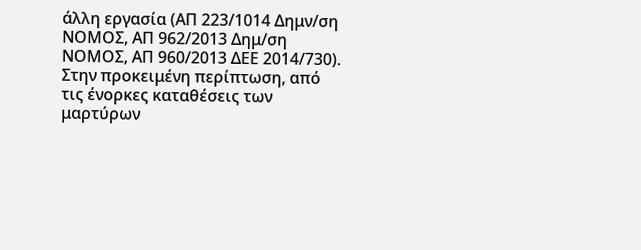άλλη εργασία (ΑΠ 223/1014 Δημν/ση ΝΟΜΟΣ, ΑΠ 962/2013 Δημ/ση ΝΟΜΟΣ, ΑΠ 960/2013 ΔΕΕ 2014/730).
Στην προκειμένη περίπτωση, από τις ένορκες καταθέσεις των μαρτύρων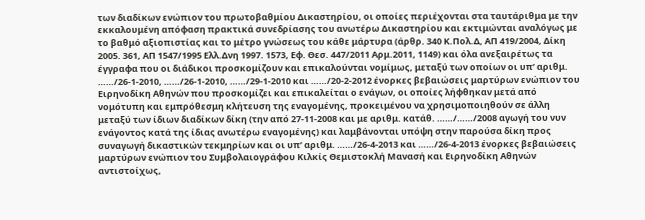των διαδίκων ενώπιον του πρωτοβαθμίου Δικαστηρίου, οι οποίες περιέχονται στα ταυτάριθμα με την εκκαλουμένη απόφαση πρακτικά συνεδρίασης του ανωτέρω Δικαστηρίου και εκτιμώνται αναλόγως με το βαθμό αξιοπιστίας και το μέτρο γνώσεως του κάθε μάρτυρα (άρθρ. 340 Κ.Πολ.Δ, ΑΠ 419/2004, Δίκη 2005. 361, ΑΠ 1547/1995 Ελλ.Δνη 1997. 1573, Εφ. Θεσ. 447/2011 Αρμ.2011, 1149) και όλα ανεξαιρέτως τα έγγραφα που οι διάδικοι προσκομίζουν και επικαλούνται νομίμως, μεταξύ των οποίων οι υπ’ αριθμ. ……/26-1-2010, ……/26-1-2010, ……/29-1-2010 και ……/20-2-2012 ένορκες βεβαιώσεις μαρτύρων ενώπιον του Ειρηνοδίκη Αθηνών που προσκομίζει και επικαλείται ο ενάγων, οι οποίες λήφθηκαν μετά από νομότυπη και εμπρόθεσμη κλήτευση της εναγομένης, προκειμένου να χρησιμοποιηθούν σε άλλη μεταξύ των ίδιων διαδίκων δίκη (την από 27-11-2008 και με αριθμ. κατάθ. ……/……/2008 αγωγή του νυν ενάγοντος κατά της ίδιας ανωτέρω εναγομένης) και λαμβάνονται υπόψη στην παρούσα δίκη προς συναγωγή δικαστικών τεκμηρίων και οι υπ’ αριθμ. ……/26-4-2013 και ……/26-4-2013 ένορκες βεβαιώσεις μαρτύρων ενώπιον του Συμβολαιογράφου Κιλκίς Θεμιστοκλή Μανασή και Ειρηνοδίκη Αθηνών αντιστοίχως,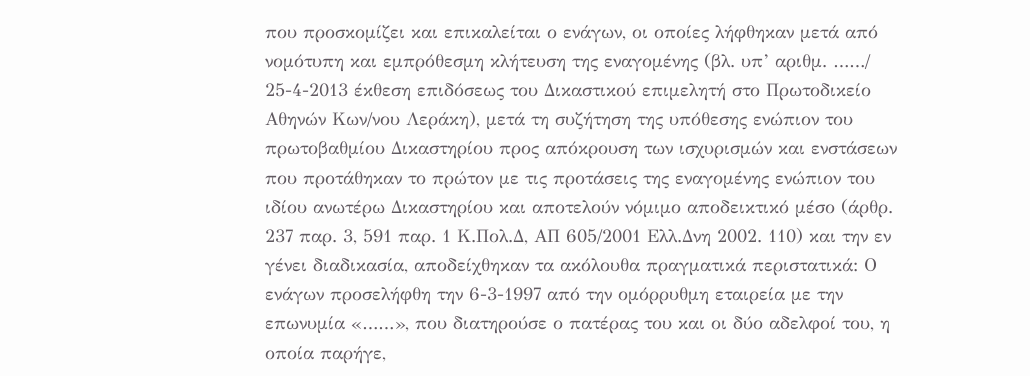που προσκομίζει και επικαλείται ο ενάγων, οι οποίες λήφθηκαν μετά από νομότυπη και εμπρόθεσμη κλήτευση της εναγομένης (βλ. υπ’ αριθμ. ……/ 25-4-2013 έκθεση επιδόσεως του Δικαστικού επιμελητή στο Πρωτοδικείο Αθηνών Κων/νου Λεράκη), μετά τη συζήτηση της υπόθεσης ενώπιον του πρωτοβαθμίου Δικαστηρίου προς απόκρουση των ισχυρισμών και ενστάσεων που προτάθηκαν το πρώτον με τις προτάσεις της εναγομένης ενώπιον του ιδίου ανωτέρω Δικαστηρίου και αποτελούν νόμιμο αποδεικτικό μέσο (άρθρ. 237 παρ. 3, 591 παρ. 1 Κ.Πολ.Δ, ΑΠ 605/2001 Ελλ.Δνη 2002. 110) και την εν γένει διαδικασία, αποδείχθηκαν τα ακόλουθα πραγματικά περιστατικά: Ο ενάγων προσελήφθη την 6-3-1997 από την ομόρρυθμη εταιρεία με την επωνυμία «……», που διατηρούσε ο πατέρας του και οι δύο αδελφοί του, η οποία παρήγε,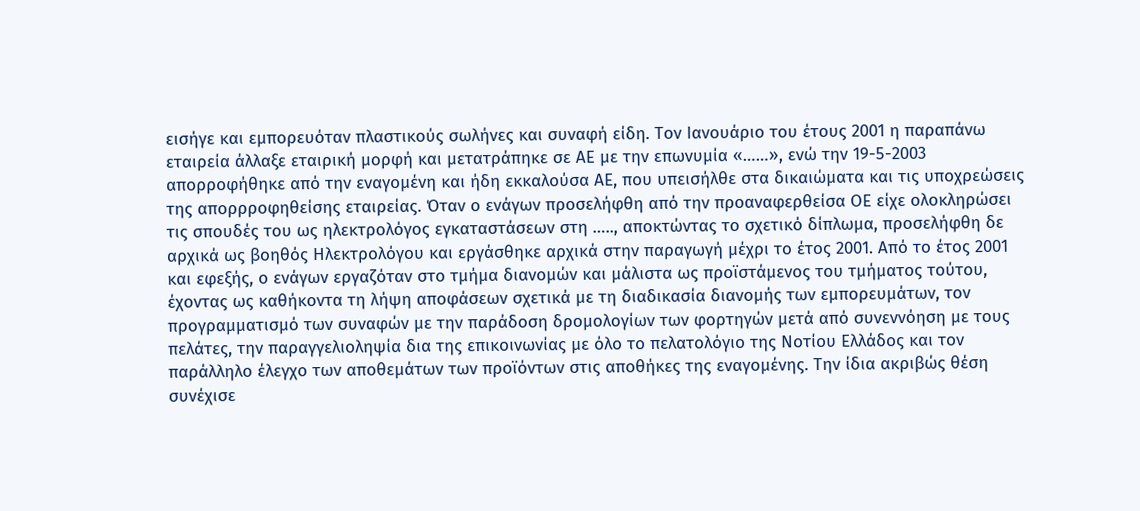εισήγε και εμπορευόταν πλαστικούς σωλήνες και συναφή είδη. Τον Ιανουάριο του έτους 2001 η παραπάνω εταιρεία άλλαξε εταιρική μορφή και μετατράπηκε σε ΑΕ με την επωνυμία «……», ενώ την 19-5-2003 απορροφήθηκε από την εναγομένη και ήδη εκκαλούσα ΑΕ, που υπεισήλθε στα δικαιώματα και τις υποχρεώσεις της απορρροφηθείσης εταιρείας. Όταν ο ενάγων προσελήφθη από την προαναφερθείσα ΟΕ είχε ολοκληρώσει τις σπουδές του ως ηλεκτρολόγος εγκαταστάσεων στη ….., αποκτώντας το σχετικό δίπλωμα, προσελήφθη δε αρχικά ως βοηθός Ηλεκτρολόγου και εργάσθηκε αρχικά στην παραγωγή μέχρι το έτος 2001. Από το έτος 2001 και εφεξής, ο ενάγων εργαζόταν στο τμήμα διανομών και μάλιστα ως προϊστάμενος του τμήματος τούτου, έχοντας ως καθήκοντα τη λήψη αποφάσεων σχετικά με τη διαδικασία διανομής των εμπορευμάτων, τον προγραμματισμό των συναφών με την παράδοση δρομολογίων των φορτηγών μετά από συνεννόηση με τους πελάτες, την παραγγελιοληψία δια της επικοινωνίας με όλο το πελατολόγιο της Νοτίου Ελλάδος και τον παράλληλο έλεγχο των αποθεμάτων των προϊόντων στις αποθήκες της εναγομένης. Την ίδια ακριβώς θέση συνέχισε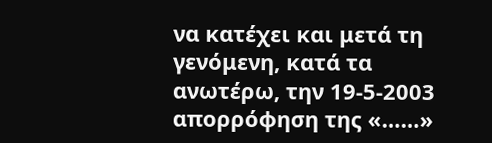να κατέχει και μετά τη γενόμενη, κατά τα ανωτέρω, την 19-5-2003 απορρόφηση της «……»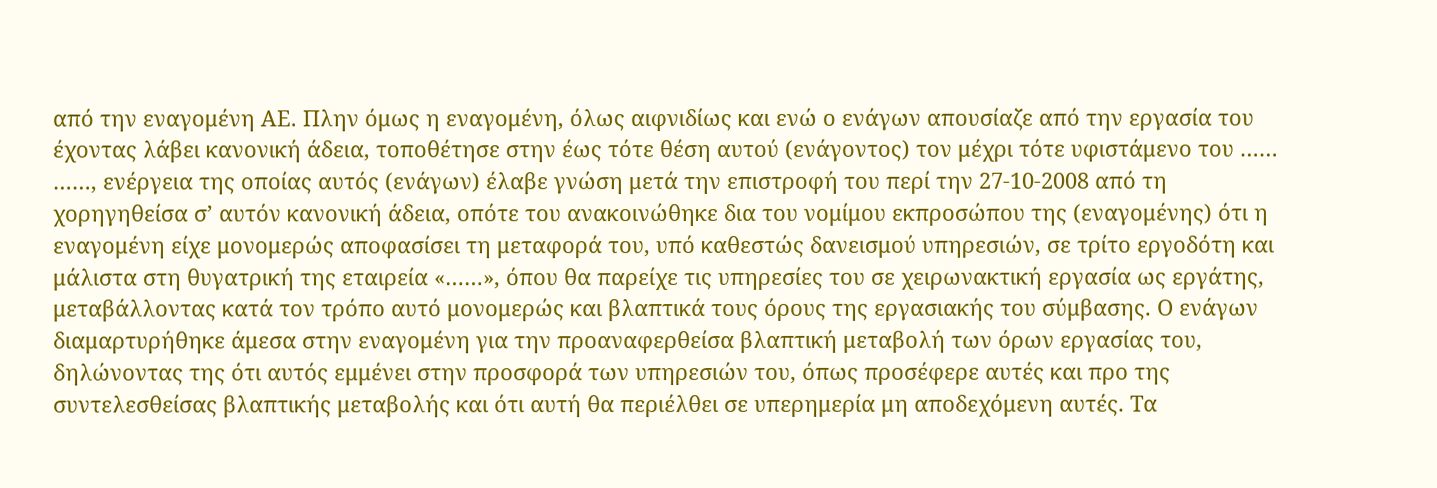από την εναγομένη ΑΕ. Πλην όμως η εναγομένη, όλως αιφνιδίως και ενώ ο ενάγων απουσίαζε από την εργασία του έχοντας λάβει κανονική άδεια, τοποθέτησε στην έως τότε θέση αυτού (ενάγοντος) τον μέχρι τότε υφιστάμενο του …… ……, ενέργεια της οποίας αυτός (ενάγων) έλαβε γνώση μετά την επιστροφή του περί την 27-10-2008 από τη χορηγηθείσα σ’ αυτόν κανονική άδεια, οπότε του ανακοινώθηκε δια του νομίμου εκπροσώπου της (εναγομένης) ότι η εναγομένη είχε μονομερώς αποφασίσει τη μεταφορά του, υπό καθεστώς δανεισμού υπηρεσιών, σε τρίτο εργοδότη και μάλιστα στη θυγατρική της εταιρεία «……», όπου θα παρείχε τις υπηρεσίες του σε χειρωνακτική εργασία ως εργάτης, μεταβάλλοντας κατά τον τρόπο αυτό μονομερώς και βλαπτικά τους όρους της εργασιακής του σύμβασης. Ο ενάγων διαμαρτυρήθηκε άμεσα στην εναγομένη για την προαναφερθείσα βλαπτική μεταβολή των όρων εργασίας του, δηλώνοντας της ότι αυτός εμμένει στην προσφορά των υπηρεσιών του, όπως προσέφερε αυτές και προ της συντελεσθείσας βλαπτικής μεταβολής και ότι αυτή θα περιέλθει σε υπερημερία μη αποδεχόμενη αυτές. Τα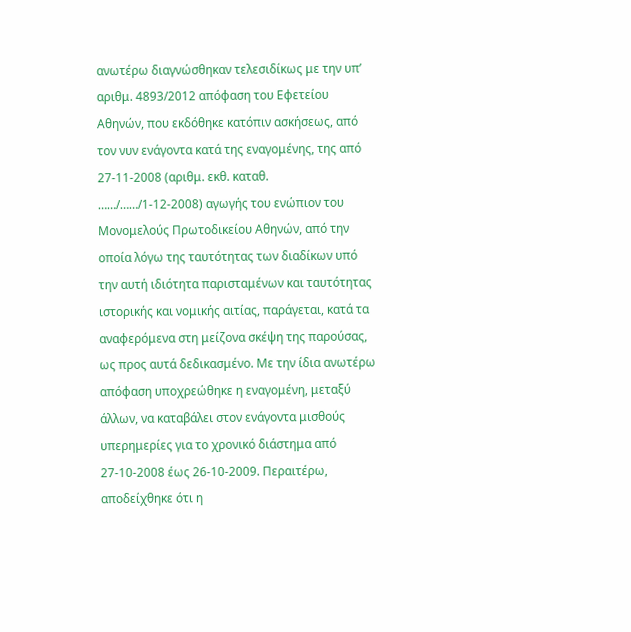ανωτέρω διαγνώσθηκαν τελεσιδίκως με την υπ’ αριθμ. 4893/2012 απόφαση του Εφετείου Αθηνών, που εκδόθηκε κατόπιν ασκήσεως, από τον νυν ενάγοντα κατά της εναγομένης, της από 27-11-2008 (αριθμ. εκθ. καταθ. ……/……/1-12-2008) αγωγής του ενώπιον του Μονομελούς Πρωτοδικείου Αθηνών, από την οποία λόγω της ταυτότητας των διαδίκων υπό την αυτή ιδιότητα παρισταμένων και ταυτότητας ιστορικής και νομικής αιτίας, παράγεται, κατά τα αναφερόμενα στη μείζονα σκέψη της παρούσας, ως προς αυτά δεδικασμένο. Με την ίδια ανωτέρω απόφαση υποχρεώθηκε η εναγομένη, μεταξύ άλλων, να καταβάλει στον ενάγοντα μισθούς υπερημερίες για το χρονικό διάστημα από 27-10-2008 έως 26-10-2009. Περαιτέρω, αποδείχθηκε ότι η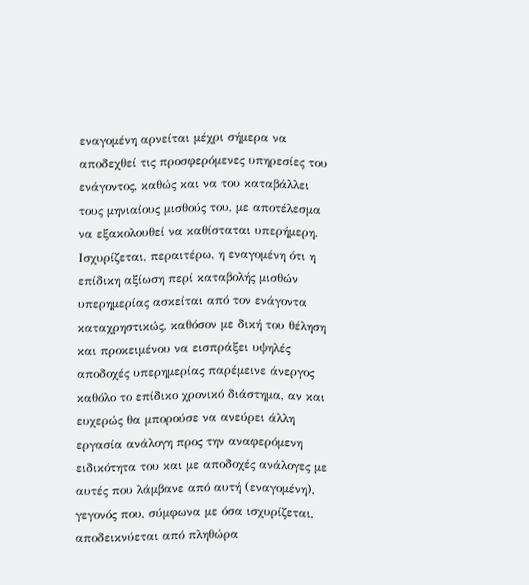εναγομένη αρνείται μέχρι σήμερα να αποδεχθεί τις προσφερόμενες υπηρεσίες του ενάγοντος, καθώς και να του καταβάλλει τους μηνιαίους μισθούς του, με αποτέλεσμα να εξακολουθεί να καθίσταται υπερήμερη. Ισχυρίζεται, περαιτέρω, η εναγομένη ότι η επίδικη αξίωση περί καταβολής μισθών υπερημερίας ασκείται από τον ενάγοντα καταχρηστικώς, καθόσον με δική του θέληση και προκειμένου να εισπράξει υψηλές αποδοχές υπερημερίας παρέμεινε άνεργος καθόλο το επίδικο χρονικό διάστημα, αν και ευχερώς θα μπορούσε να ανεύρει άλλη εργασία ανάλογη προς την αναφερόμενη ειδικότητα του και με αποδοχές ανάλογες με αυτές που λάμβανε από αυτή (εναγομένη), γεγονός που, σύμφωνα με όσα ισχυρίζεται, αποδεικνύεται από πληθώρα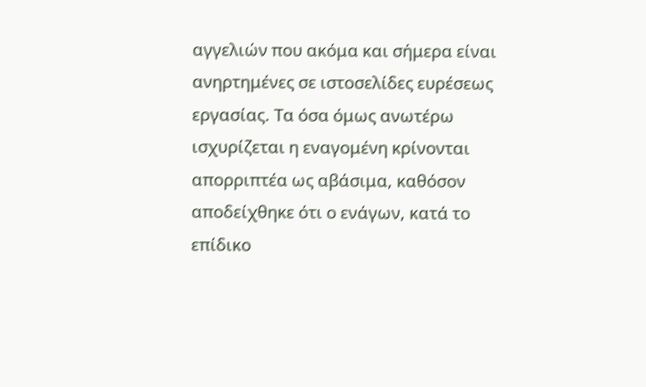αγγελιών που ακόμα και σήμερα είναι ανηρτημένες σε ιστοσελίδες ευρέσεως εργασίας. Τα όσα όμως ανωτέρω ισχυρίζεται η εναγομένη κρίνονται απορριπτέα ως αβάσιμα, καθόσον αποδείχθηκε ότι ο ενάγων, κατά το επίδικο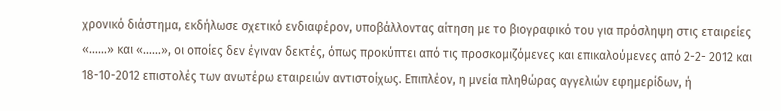χρονικό διάστημα, εκδήλωσε σχετικό ενδιαφέρον, υποβάλλοντας αίτηση με το βιογραφικό του για πρόσληψη στις εταιρείες «……» και «……», οι οποίες δεν έγιναν δεκτές, όπως προκύπτει από τις προσκομιζόμενες και επικαλούμενες από 2-2- 2012 και 18-10-2012 επιστολές των ανωτέρω εταιρειών αντιστοίχως. Επιπλέον, η μνεία πληθώρας αγγελιών εφημερίδων, ή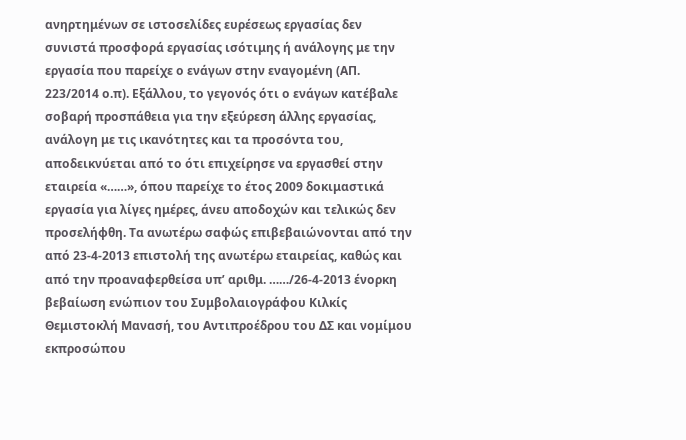ανηρτημένων σε ιστοσελίδες ευρέσεως εργασίας δεν συνιστά προσφορά εργασίας ισότιμης ή ανάλογης με την εργασία που παρείχε ο ενάγων στην εναγομένη (ΑΠ. 223/2014 ο.π). Εξάλλου, το γεγονός ότι ο ενάγων κατέβαλε σοβαρή προσπάθεια για την εξεύρεση άλλης εργασίας, ανάλογη με τις ικανότητες και τα προσόντα του, αποδεικνύεται από το ότι επιχείρησε να εργασθεί στην εταιρεία «……», όπου παρείχε το έτος 2009 δοκιμαστικά εργασία για λίγες ημέρες, άνευ αποδοχών και τελικώς δεν προσελήφθη. Τα ανωτέρω σαφώς επιβεβαιώνονται από την από 23-4-2013 επιστολή της ανωτέρω εταιρείας, καθώς και από την προαναφερθείσα υπ’ αριθμ. ……/26-4-2013 ένορκη βεβαίωση ενώπιον του Συμβολαιογράφου Κιλκίς Θεμιστοκλή Μανασή, του Αντιπροέδρου του ΔΣ και νομίμου εκπροσώπου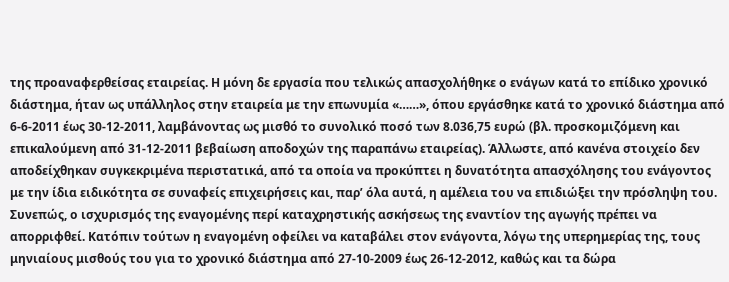της προαναφερθείσας εταιρείας. Η μόνη δε εργασία που τελικώς απασχολήθηκε ο ενάγων κατά το επίδικο χρονικό διάστημα, ήταν ως υπάλληλος στην εταιρεία με την επωνυμία «……», όπου εργάσθηκε κατά το χρονικό διάστημα από 6-6-2011 έως 30-12-2011, λαμβάνοντας ως μισθό το συνολικό ποσό των 8.036,75 ευρώ (βλ. προσκομιζόμενη και επικαλούμενη από 31-12-2011 βεβαίωση αποδοχών της παραπάνω εταιρείας). Άλλωστε, από κανένα στοιχείο δεν αποδείχθηκαν συγκεκριμένα περιστατικά, από τα οποία να προκύπτει η δυνατότητα απασχόλησης του ενάγοντος με την ίδια ειδικότητα σε συναφείς επιχειρήσεις και, παρ’ όλα αυτά, η αμέλεια του να επιδιώξει την πρόσληψη του. Συνεπώς, ο ισχυρισμός της εναγομένης περί καταχρηστικής ασκήσεως της εναντίον της αγωγής πρέπει να απορριφθεί. Κατόπιν τούτων η εναγομένη οφείλει να καταβάλει στον ενάγοντα, λόγω της υπερημερίας της, τους μηνιαίους μισθούς του για το χρονικό διάστημα από 27-10-2009 έως 26-12-2012, καθώς και τα δώρα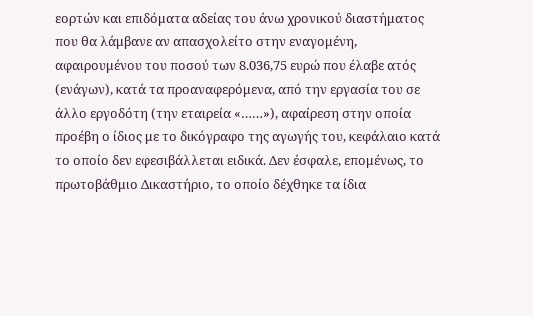εορτών και επιδόματα αδείας του άνω χρονικού διαστήματος που θα λάμβανε αν απασχολείτο στην εναγομένη, αφαιρουμένου του ποσού των 8.036,75 ευρώ που έλαβε ατός (ενάγων), κατά τα προαναφερόμενα, από την εργασία του σε άλλο εργοδότη (την εταιρεία «……»), αφαίρεση στην οποία προέβη ο ίδιος με το δικόγραφο της αγωγής του, κεφάλαιο κατά το οποίο δεν εφεσιβάλλεται ειδικά. Δεν έσφαλε, επομένως, το πρωτοβάθμιο Δικαστήριο, το οποίο δέχθηκε τα ίδια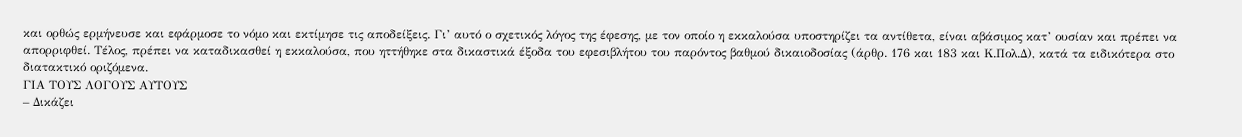και ορθώς ερμήνευσε και εφάρμοσε το νόμο και εκτίμησε τις αποδείξεις. Γι’ αυτό ο σχετικός λόγος της έφεσης, με τον οποίο η εκκαλούσα υποστηρίζει τα αντίθετα, είναι αβάσιμος κατ’ ουσίαν και πρέπει να απορριφθεί. Τέλος, πρέπει να καταδικασθεί η εκκαλούσα, που ηττήθηκε στα δικαστικά έξοδα του εφεσιβλήτου του παρόντος βαθμού δικαιοδοσίας (άρθρ. 176 και 183 και Κ.Πολ.Δ), κατά τα ειδικότερα στο διατακτικό οριζόμενα.
ΓΙΑ ΤΟΥΣ ΛΟΓΟΥΣ ΑΥΤΟΥΣ
– Δικάζει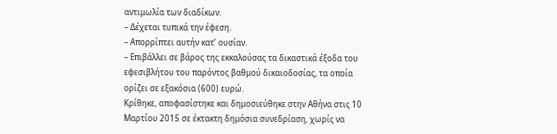αντιμωλία των διαδίκων.
– Δέχεται τυπικά την έφεση.
– Απορρίπτει αυτήν κατ’ ουσίαν.
– Επιβάλλει σε βάρος της εκκαλούσας τα δικαστικά έξοδα του εφεσιβλήτου του παρόντος βαθμού δικαιοδοσίας, τα οποία ορίζει σε εξακόσια (600) ευρώ.
Κρίθηκε, αποφασίστηκε και δημοσιεύθηκε στην Αθήνα στις 10 Μαρτίου 2015 σε έκτακτη δημόσια συνεδρίαση, χωρίς να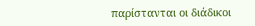παρίστανται οι διάδικοι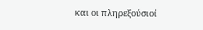και οι πληρεξούσιοί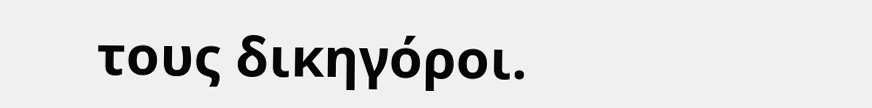τους δικηγόροι.